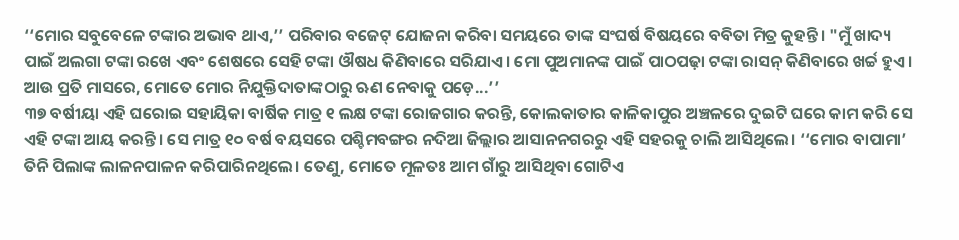‘‘ମୋର ସବୁବେଳେ ଟଙ୍କାର ଅଭାବ ଥାଏ,’’ ପରିବାର ବଜେଟ୍ ଯୋଜନା କରିବା ସମୟରେ ତାଙ୍କ ସଂଘର୍ଷ ବିଷୟରେ ବବିତା ମିତ୍ର କୁହନ୍ତି। "ମୁଁ ଖାଦ୍ୟ ପାଇଁ ଅଲଗା ଟଙ୍କା ରଖେ ଏବଂ ଶେଷରେ ସେହି ଟଙ୍କା ଔଷଧ କିଣିବାରେ ସରିଯାଏ। ମୋ ପୁଅମାନଙ୍କ ପାଇଁ ପାଠପଢ଼ା ଟଙ୍କା ରାସନ୍ କିଣିବାରେ ଖର୍ଚ୍ଚ ହୁଏ। ଆଉ ପ୍ରତି ମାସରେ, ମୋତେ ମୋର ନିଯୁକ୍ତିଦାତାଙ୍କଠାରୁ ଋଣ ନେବାକୁ ପଡ଼େ...’’
୩୭ ବର୍ଷୀୟା ଏହି ଘରୋଇ ସହାୟିକା ବାର୍ଷିକ ମାତ୍ର ୧ ଲକ୍ଷ ଟଙ୍କା ରୋଜଗାର କରନ୍ତି, କୋଲକାତାର କାଳିକାପୁର ଅଞ୍ଚଳରେ ଦୁଇଟି ଘରେ କାମ କରି ସେ ଏହି ଟଙ୍କା ଆୟ କରନ୍ତି। ସେ ମାତ୍ର ୧୦ ବର୍ଷ ବୟସରେ ପଶ୍ଚିମବଙ୍ଗର ନଦିଆ ଜିଲ୍ଲାର ଆସାନନଗରରୁ ଏହି ସହରକୁ ଚାଲି ଆସିଥିଲେ। ‘‘ମୋର ବାପାମା’ ତିନି ପିଲାଙ୍କ ଲାଳନପାଳନ କରିପାରିନଥିଲେ। ତେଣୁ, ମୋତେ ମୂଳତଃ ଆମ ଗାଁରୁ ଆସିଥିବା ଗୋଟିଏ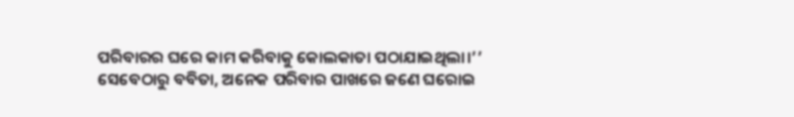ପରିବାରର ଘରେ କାମ କରିବାକୁ କୋଲକାତା ପଠାଯାଇଥିଲା।’’
ସେବେଠାରୁ ବବିତା, ଅନେକ ପରିବାର ପାଖରେ ଜଣେ ଘରୋଇ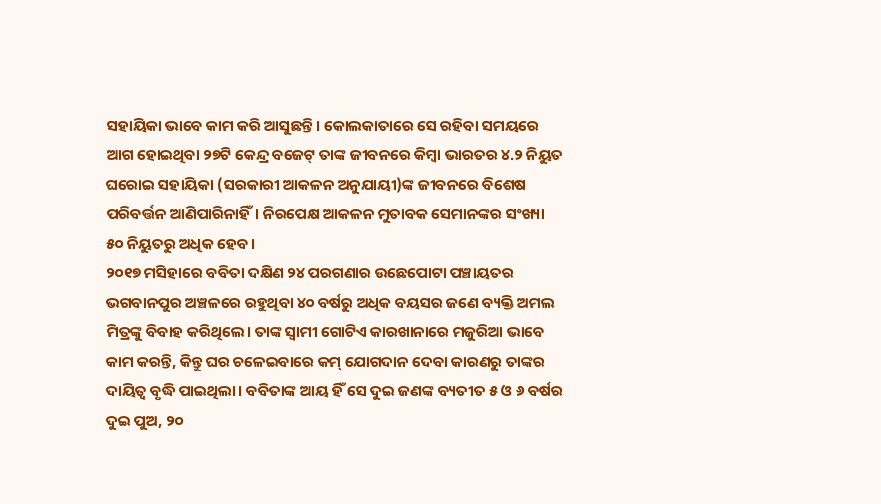ସହାୟିକା ଭାବେ କାମ କରି ଆସୁଛନ୍ତି। କୋଲକାତାରେ ସେ ରହିବା ସମୟରେ ଆଗ ହୋଇଥିବା ୨୭ଟି କେନ୍ଦ୍ର ବଜେଟ୍ ତାଙ୍କ ଜୀବନରେ କିମ୍ବା ଭାରତର ୪.୨ ନିୟୁତ ଘରୋଇ ସହାୟିକା (ସରକାରୀ ଆକଳନ ଅନୁଯାୟୀ)ଙ୍କ ଜୀବନରେ ବିଶେଷ ପରିବର୍ତ୍ତନ ଆଣିପାରିନାହିଁ। ନିରପେକ୍ଷ ଆକଳନ ମୁତାବକ ସେମାନଙ୍କର ସଂଖ୍ୟା ୫୦ ନିୟୁତରୁ ଅଧିକ ହେବ।
୨୦୧୭ ମସିହାରେ ବବିତା ଦକ୍ଷିଣ ୨୪ ପରଗଣାର ଉଛେପୋଟା ପଞ୍ଚାୟତର ଭଗବାନପୁର ଅଞ୍ଚଳରେ ରହୁଥିବା ୪୦ ବର୍ଷରୁ ଅଧିକ ବୟସର ଜଣେ ବ୍ୟକ୍ତି ଅମଲ ମିତ୍ରଙ୍କୁ ବିବାହ କରିଥିଲେ। ତାଙ୍କ ସ୍ୱାମୀ ଗୋଟିଏ କାରଖାନାରେ ମଜୁରିଆ ଭାବେ କାମ କରନ୍ତି, କିନ୍ତୁ ଘର ଚଳେଇବାରେ କମ୍ ଯୋଗଦାନ ଦେବା କାରଣରୁ ତାଙ୍କର ଦାୟିତ୍ୱ ବୃଦ୍ଧି ପାଇଥିଲା। ବବିତାଙ୍କ ଆୟ ହିଁ ସେ ଦୁଇ ଜଣଙ୍କ ବ୍ୟତୀତ ୫ ଓ ୬ ବର୍ଷର ଦୁଇ ପୁଅ, ୨୦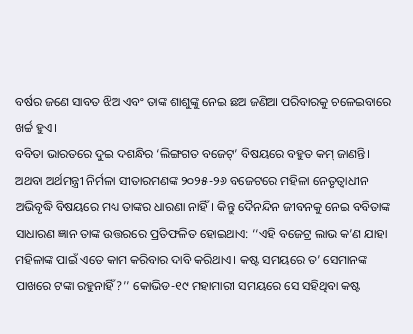ବର୍ଷର ଜଣେ ସାବତ ଝିଅ ଏବଂ ତାଙ୍କ ଶାଶୁଙ୍କୁ ନେଇ ଛଅ ଜଣିଆ ପରିବାରକୁ ଚଳେଇବାରେ ଖର୍ଚ୍ଚ ହୁଏ।
ବବିତା ଭାରତରେ ଦୁଇ ଦଶନ୍ଧିର ‘ଲିଙ୍ଗଗତ ବଜେଟ୍’ ବିଷୟରେ ବହୁତ କମ୍ ଜାଣନ୍ତି। ଅଥବା ଅର୍ଥମନ୍ତ୍ରୀ ନିର୍ମଳା ସୀତାରମଣଙ୍କ ୨୦୨୫-୨୬ ବଜେଟରେ ମହିଳା ନେତୃତ୍ୱାଧୀନ ଅଭିବୃଦ୍ଧି ବିଷୟରେ ମଧ୍ୟ ତାଙ୍କର ଧାରଣା ନାହିଁ। କିନ୍ତୁ ଦୈନନ୍ଦିନ ଜୀବନକୁ ନେଇ ବବିତାଙ୍କ ସାଧାରଣ ଜ୍ଞାନ ତାଙ୍କ ଉତ୍ତରରେ ପ୍ରତିଫଳିତ ହୋଇଥାଏ: ‘‘ଏହି ବଜେଟ୍ର ଲାଭ କ’ଣ ଯାହା ମହିଳାଙ୍କ ପାଇଁ ଏତେ କାମ କରିବାର ଦାବି କରିଥାଏ। କଷ୍ଟ ସମୟରେ ତ’ ସେମାନଙ୍କ ପାଖରେ ଟଙ୍କା ରହୁନାହିଁ?’’ କୋଭିଡ-୧୯ ମହାମାରୀ ସମୟରେ ସେ ସହିଥିବା କଷ୍ଟ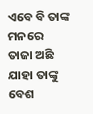ଏବେ ବି ତାଙ୍କ ମନରେ ତାଜା ଅଛି ଯାହା ତାଙ୍କୁ ବେଶ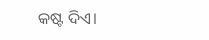କଷ୍ଟ ଦିଏ।